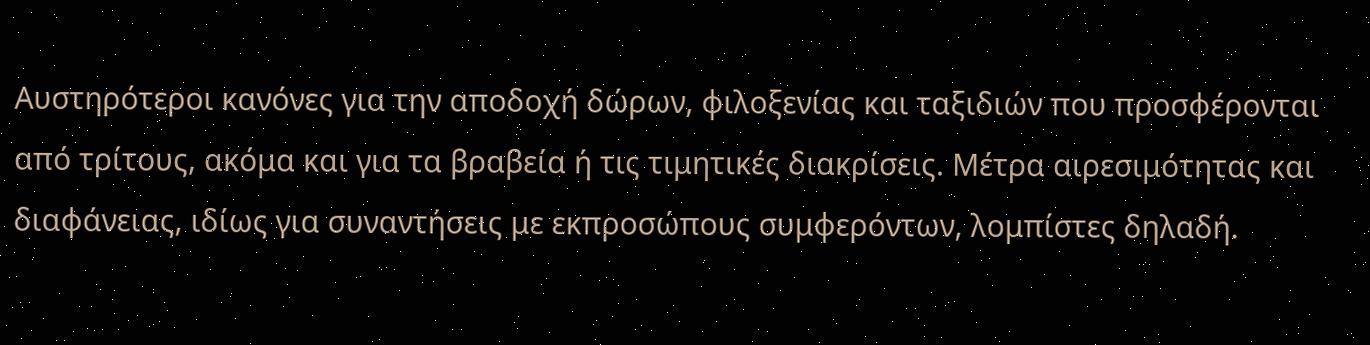Αυστηρότεροι κανόνες για την αποδοχή δώρων, φιλοξενίας και ταξιδιών που προσφέρονται από τρίτους, ακόμα και για τα βραβεία ή τις τιμητικές διακρίσεις. Μέτρα αιρεσιμότητας και διαφάνειας, ιδίως για συναντήσεις με εκπροσώπους συμφερόντων, λομπίστες δηλαδή.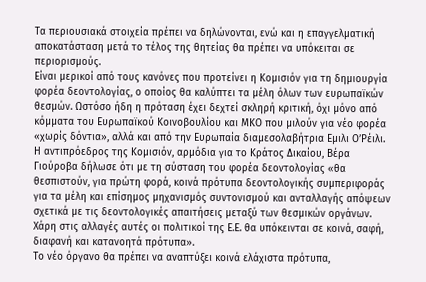Τα περιουσιακά στοιχεία πρέπει να δηλώνονται, ενώ και η επαγγελματική αποκατάσταση μετά το τέλος της θητείας θα πρέπει να υπόκειται σε περιορισμούς.
Είναι μερικοί από τους κανόνες που προτείνει η Κομισιόν για τη δημιουργία φορέα δεοντολογίας, ο οποίος θα καλύπτει τα μέλη όλων των ευρωπαϊκών θεσμών. Ωστόσο ήδη η πρόταση έχει δεχτεί σκληρή κριτική, όχι μόνο από κόμματα του Ευρωπαϊκού Κοινοβουλίου και ΜΚΟ που μιλούν για νέο φορέα «χωρίς δόντια», αλλά και από την Ευρωπαία διαμεσολαβήτρια Εμιλι Ο’Ρέιλι.
Η αντιπρόεδρος της Κομισιόν, αρμόδια για το Κράτος Δικαίου, Βέρα Γιούροβα δήλωσε ότι με τη σύσταση του φορέα δεοντολογίας «θα θεσπιστούν, για πρώτη φορά, κοινά πρότυπα δεοντολογικής συμπεριφοράς για τα μέλη και επίσημος μηχανισμός συντονισμού και ανταλλαγής απόψεων σχετικά με τις δεοντολογικές απαιτήσεις μεταξύ των θεσμικών οργάνων. Χάρη στις αλλαγές αυτές οι πολιτικοί της Ε.Ε. θα υπόκεινται σε κοινά, σαφή, διαφανή και κατανοητά πρότυπα».
Το νέο όργανο θα πρέπει να αναπτύξει κοινά ελάχιστα πρότυπα,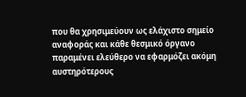που θα χρησιμεύουν ως ελάχιστο σημείο αναφοράς και κάθε θεσμικό όργανο παραμένει ελεύθερο να εφαρμόζει ακόμη αυστηρότερους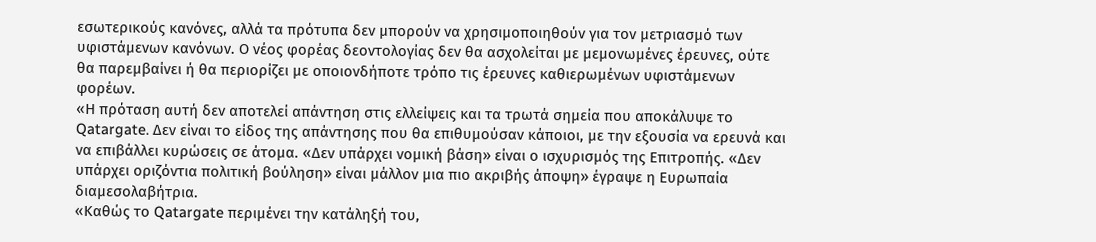εσωτερικούς κανόνες, αλλά τα πρότυπα δεν μπορούν να χρησιμοποιηθούν για τον μετριασμό των υφιστάμενων κανόνων. Ο νέος φορέας δεοντολογίας δεν θα ασχολείται με μεμονωμένες έρευνες, ούτε θα παρεμβαίνει ή θα περιορίζει με οποιονδήποτε τρόπο τις έρευνες καθιερωμένων υφιστάμενων φορέων.
«Η πρόταση αυτή δεν αποτελεί απάντηση στις ελλείψεις και τα τρωτά σημεία που αποκάλυψε το Qatargate. Δεν είναι το είδος της απάντησης που θα επιθυμούσαν κάποιοι, με την εξουσία να ερευνά και να επιβάλλει κυρώσεις σε άτομα. «Δεν υπάρχει νομική βάση» είναι ο ισχυρισμός της Επιτροπής. «Δεν υπάρχει οριζόντια πολιτική βούληση» είναι μάλλον μια πιο ακριβής άποψη» έγραψε η Ευρωπαία διαμεσολαβήτρια.
«Καθώς το Qatargate περιμένει την κατάληξή του,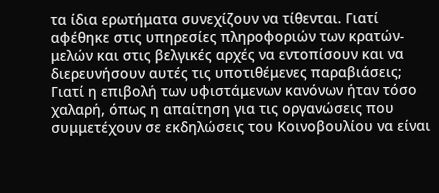τα ίδια ερωτήματα συνεχίζουν να τίθενται. Γιατί αφέθηκε στις υπηρεσίες πληροφοριών των κρατών-μελών και στις βελγικές αρχές να εντοπίσουν και να διερευνήσουν αυτές τις υποτιθέμενες παραβιάσεις; Γιατί η επιβολή των υφιστάμενων κανόνων ήταν τόσο χαλαρή, όπως η απαίτηση για τις οργανώσεις που συμμετέχουν σε εκδηλώσεις του Κοινοβουλίου να είναι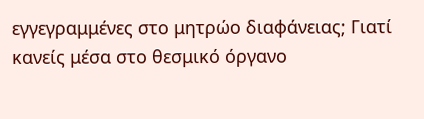εγγεγραμμένες στο μητρώο διαφάνειας; Γιατί κανείς μέσα στο θεσμικό όργανο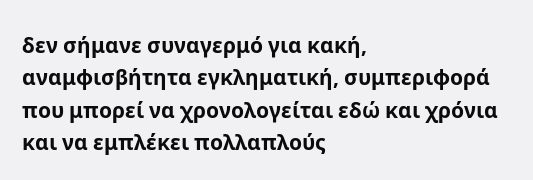δεν σήμανε συναγερμό για κακή, αναμφισβήτητα εγκληματική, συμπεριφορά που μπορεί να χρονολογείται εδώ και χρόνια και να εμπλέκει πολλαπλούς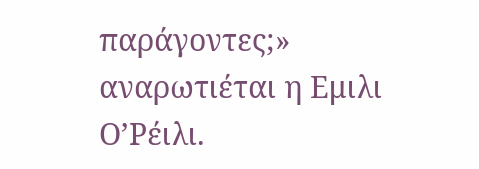παράγοντες;» αναρωτιέται η Εμιλι Ο’Ρέιλι.